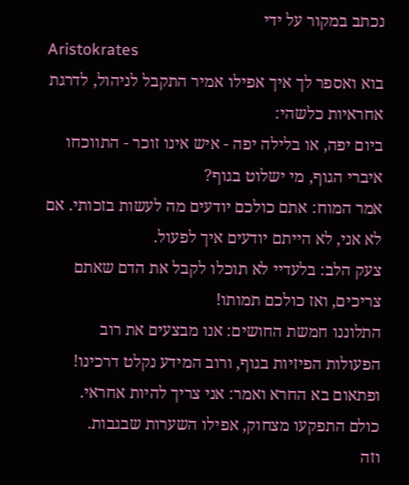נכתב במקור על ידי
Aristokrates
בוא ואספר לך איך אפילו אמיר התקבל לניהול, לדרגת אחראיות כלשהי:
ביום יפה, או בלילה יפה - איש אינו זוכר - התווכחו איברי הגוף, מי ישלוט בגוף?
אמר המוח: אתם כולכם יודעים מה לעשות בזכותי. אם לא אני, לא הייתם יודעים איך לפעול.
צעק הלב: בלעדיי לא תוכלו לקבל את הדם שאתם צריכים, ואז כולכם תמותו!
התלוננו חמשת החושים: אנו מבצעים את רוב הפעולות הפיזיות בגוף, ורוב המידע נקלט דרכינו!
ופתאום בא החרא ואמר: אני צריך להיות אחראי.
כולם התפקעו מצחוק, אפילו השערות שבגבות.
וזה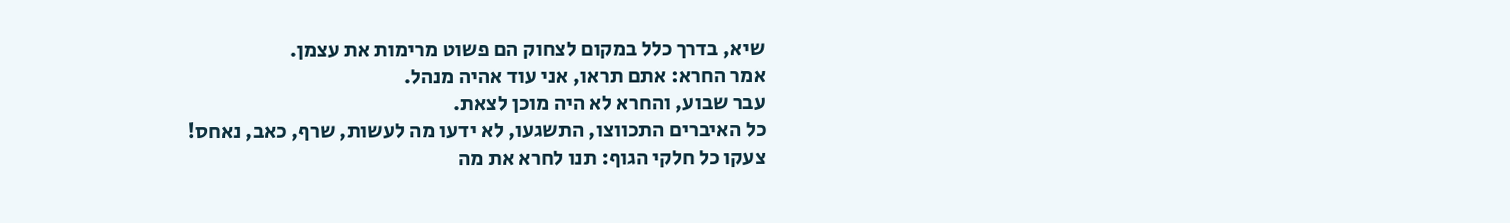שיא, בדרך כלל במקום לצחוק הם פשוט מרימות את עצמן.
אמר החרא: אתם תראו, אני עוד אהיה מנהל.
עבר שבוע, והחרא לא היה מוכן לצאת.
כל האיברים התכווצו, התשגעו, לא ידעו מה לעשות, שרף, כאב, נאחס!
צעקו כל חלקי הגוף: תנו לחרא את מה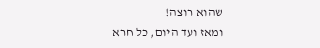שהוא רוצה!
ומאז ועד היום, כל חרא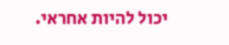יכול להיות אחראי.